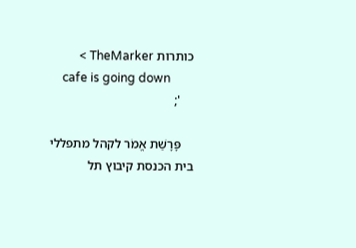כותרות TheMarker >
    cafe is going down
    ';

    פָּרָשַׁת אֱמֹר לקהל מתפללי בית הכנסת קיבוץ תל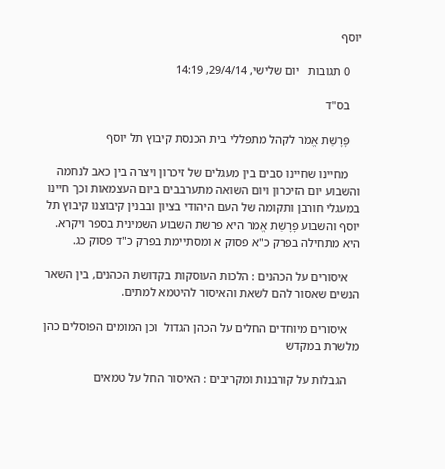יוסף

    0 תגובות   יום שלישי, 29/4/14, 14:19

    בס"ד

    פָּרָשַׁת אֱמֹר לקהל מתפללי בית הכנסת קיבוץ תל יוסף

    מחיינו שחיינו סבים בין מעגלים של זיכרון ויצרה בין כאב לנחמה והשבוע יום הזיכרון ויום השואה מתערבבים ביום העצמאות וכך חיינו במעגלי חורבן ותקומה של העם היהודי בציון ובבנין קיבוצנו קיבוץ תל יוסף והשבוע פָּרָשַׁת אֱמֹר היא פרשת השבוע השמינית בספר ויקרא. היא מתחילה בפרק כ"א פסוק א ומסתיימת בפרק כ"ד פסוק כג.

    איסורים על הכהנים : הלכות העוסקות בקדושת הכהנים, בין השאר הנשים שאסור להם לשאת והאיסור להיטמא למתים.

    איסורים מיוחדים החלים על הכהן הגדול  וכן המומים הפוסלים כהן מלשרת במקדש

    הגבלות על קורבנות ומקריבים : האיסור החל על טמאים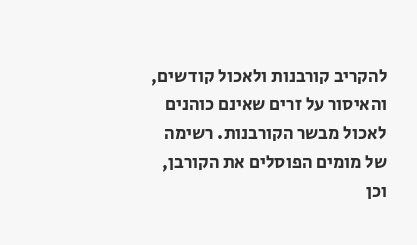להקריב קורבנות ולאכול קודשים, והאיסור על זרים שאינם כוהנים לאכול מבשר הקורבנות. רשימה של מומים הפוסלים את הקורבן, וכן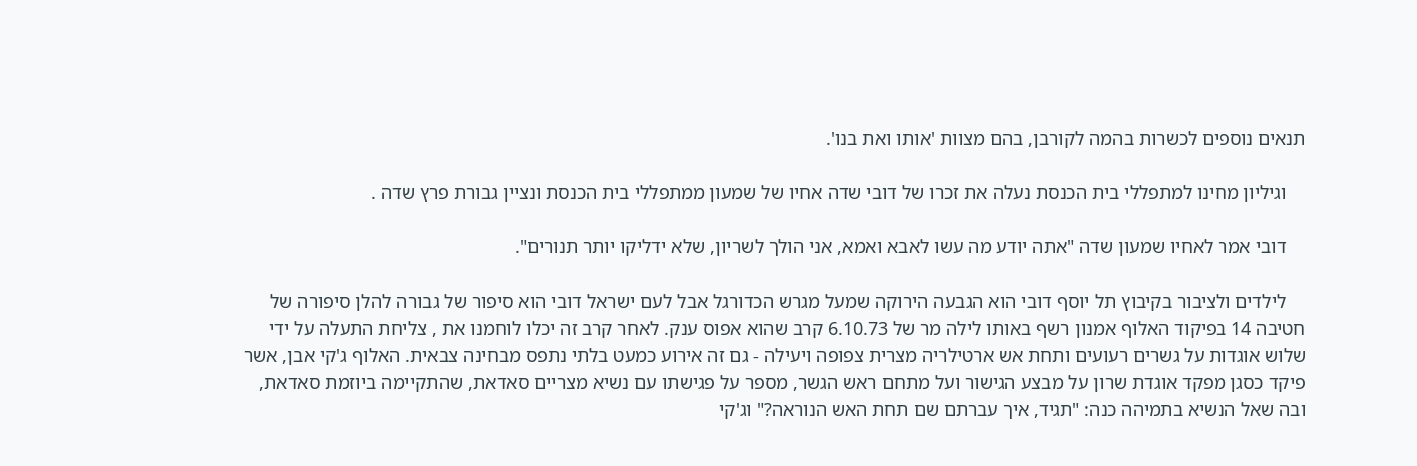תנאים נוספים לכשרות בהמה לקורבן, בהם מצוות 'אותו ואת בנו'.

    וגיליון מחינו למתפללי בית הכנסת נעלה את זכרו של דובי שדה אחיו של שמעון ממתפללי בית הכנסת ונציין גבורת פרץ שדה .

    דובי אמר לאחיו שמעון שדה "אתה יודע מה עשו לאבא ואמא, אני הולך לשריון, שלא ידליקו יותר תנורים".

    לילדים ולציבור בקיבוץ תל יוסף דובי הוא הגבעה הירוקה שמעל מגרש הכדורגל אבל לעם ישראל דובי הוא סיפור של גבורה להלן סיפורה של חטיבה 14 בפיקוד האלוף אמנון רשף באותו לילה מר של 6.10.73 קרב שהוא אפוס ענק. לאחר קרב זה יכלו לוחמנו את , צליחת התעלה על ידי שלוש אוגדות על גשרים רעועים ותחת אש ארטילריה מצרית צפופה ויעילה - גם זה אירוע כמעט בלתי נתפס מבחינה צבאית. האלוף ג'קי אבן, אשר פיקד כסגן מפקד אוגדת שרון על מבצע הגישור ועל מתחם ראש הגשר, מספר על פגישתו עם נשיא מצריים סאדאת, שהתקיימה ביוזמת סאדאת, ובה שאל הנשיא בתמיהה כנה: "תגיד, איך עברתם שם תחת האש הנוראה?" וג'קי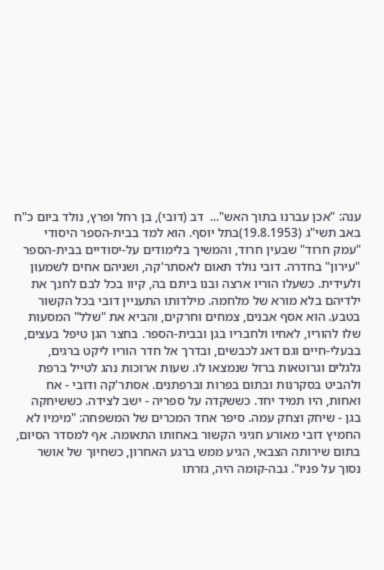ענה: "אכן עברנו בתוך האש"...  דב (דובי), בן רחל ופרץ, נולד ביום כ"ח באב תשי"ג (19.8.1953)בתל יוסף. הוא למד בבית-הספר היסודי "עמק חרוד" שבעין חרוד, והמשיך בלימודים על-יסודיים בבית-הספר "עירון" בחדרה. דובי נולד תאום לאסתר'קה, ושניהם אחים לשמעון ולעידית. כשעלו הוריו ארצה ובנו ביתם בה, קיוו בכל לבם לחנך את ילדיהם בלא מורא של מלחמה. מילדותו התעניין דובי בכל הקשור בטבע. הוא אסף אבנים, צמחים וחרקים, והביא את "שלל" המסעות שלו להוריו, לאחיו ולחבריו בגן ובבית-הספר. בחצר הגן טיפל בעצים, בבעלי-חיים וגם דאג לכבשים, ובדרך אל חדר הוריו ליקט ברגים, גלגלים וגרוטאות ברזל שנמצאו לו. שעות ארוכות נהג לטייל ברפת ולהביט בסקרנות ובתום בפרות וברפתנים. אסתר'קה ודובי - אח ואחות, היו תמיד יחד. כששקדה על ספריה - ישב לצידה. כששיחקה בגן - שיחק וצחק עמה. סיפר אחד המכרים של המשפחה: "מימיו לא החמיץ דובי מאורע חגיגי הקשור באחותו התאומה. אף למסדר הסיום, בתום שירותה הצבאי, הגיע ממש ברגע האחרון, כשחיוך של אושר נסוך על פניו". גבה-קומה היה, גזרתו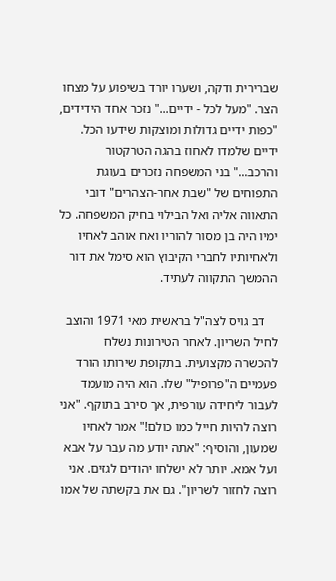שברירית ודקה, ושערו יורד בשיפוע על מצחו הצר. "מעל לכל - ידיים..." נזכר אחד הידידים, "כפות ידיים גדולות ומוצקות שידעו הכל. ידיים שלמדו לאחוז בהגה הטרקטור והרכב..." בני המשפחה נזכרים בעוגת התפוחים של "שבת אחר-הצהרים" דובי התאווה אליה ואל הבילוי בחיק המשפחה. כל ימיו היה בן מסור להוריו ואח אוהב לאחיו ולאחיותיו לחברי הקיבוץ הוא סימל את דור ההמשך התקווה לעתיד.

    דב גויס לצה"ל בראשית מאי 1971 והוצב לחיל השריון. לאחר הטירונות נשלח להכשרה מקצועית. בתקופת שירותו הורד פעמיים ה"פרופיל" שלו. הוא היה מועמד לעבור ליחידה עורפית, אך סירב בתוקף. "אני רוצה להיות חייל כמו כולם!" אמר לאחיו שמעון, והוסיף: "אתה יודע מה עבר על אבא ועל אמא. יותר לא ישלחו יהודים לגזים. אני רוצה לחזור לשריון". גם את בקשתה של אמו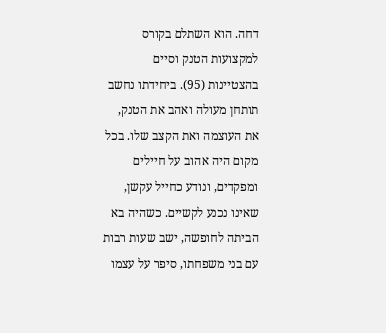דחה. הוא השתלם בקורס למקצועות הטנק וסיים בהצטיינות (95). ביחידתו נחשב תותחן מעולה ואהב את הטנק, את העוצמה ואת הקצב שלו. בכל מקום היה אהוב על חיילים ומפקדים, ונודע כחייל עקשן, שאינו נכנע לקשיים. כשהיה בא הביתה לחופשה, ישב שעות רבות עם בני משפחתו, סיפר על עצמו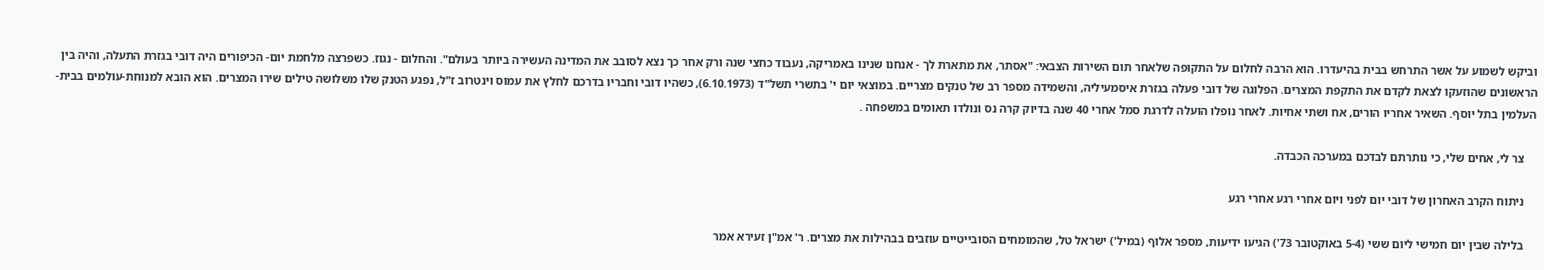וביקש לשמוע על אשר התרחש בבית בהיעדרו. הוא הרבה לחלום על התקופה שלאחר תום השירות הצבאי: "אסתר, את מתארת לך - אנחנו שנינו באמריקה, נעבוד כחצי שנה ורק אחר כך נצא לסובב את המדינה העשירה ביותר בעולם". והחלום - נגוז. כשפרצה מלחמת יום- הכיפורים היה דובי בגזרת התעלה, והיה בין הראשונים שהוזעקו לצאת לקדם את התקפת המצרים. הפלוגה של דובי פעלה בגזרת איסמעיליה, והשמידה מספר רב של טנקים מצריים. במוצאי יום י' בתשרי תשל"ד (6.10.1973), כשהיו דובי וחבריו בדרכם לחלץ את עמוס וינטרוב ז"ל, נפגע הטנק שלו משלושה טילים שירו המצרים. הוא הובא למנוחת-עולמים בבית- העלמין בתל יוסף. השאיר אחריו הורים, אח ושתי אחיות. לאחר נופלו הועלה לדרגת סמל אחרי 40 שנה בדיוק קרה נס ונולדו תאומים במשפחה .

    צר לי, אחים שלי, כי נותרתם לבדכם במערכה הכבדה.

    ניתוח הקרב האחרון של דובי יום לפני ויום אחרי רגע אחרי רגע

    בלילה שבין יום חמישי ליום ששי (5-4 באוקטובר 73') הגיעו ידיעות, מספר אלוף (במיל') ישראל טל, שהמומחים הסובייטיים עוזבים בבהילות את מצרים. ר' אמ"ן זעירא אמר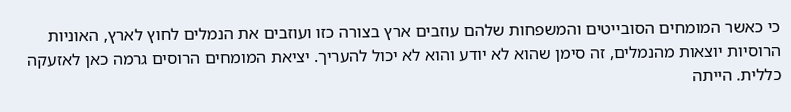כי כאשר המומחים הסובייטים והמשפחות שלהם עוזבים ארץ בצורה כזו ועוזבים את הנמלים לחוץ לארץ, האוניות הרוסיות יוצאות מהנמלים, זה סימן שהוא לא יודע והוא לא יכול להעריך. יציאת המומחים הרוסים גרמה כאן לאזעקה כללית. הייתה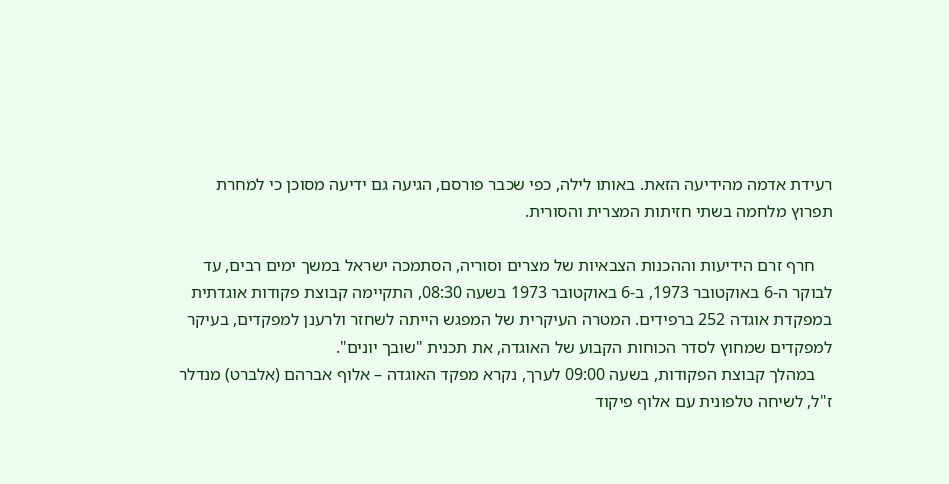רעידת אדמה מהידיעה הזאת. באותו לילה, כפי שכבר פורסם, הגיעה גם ידיעה מסוכן כי למחרת תפרוץ מלחמה בשתי חזיתות המצרית והסורית.

    חרף זרם הידיעות וההכנות הצבאיות של מצרים וסוריה, הסתמכה ישראל במשך ימים רבים, עד לבוקר ה-6 באוקטובר 1973, ב-6 באוקטובר 1973 בשעה 08:30, התקיימה קבוצת פקודות אוגדתית במפקדת אוגדה 252 ברפידים. המטרה העיקרית של המפגש הייתה לשחזר ולרענן למפקדים, בעיקר למפקדים שמחוץ לסדר הכוחות הקבוע של האוגדה, את תכנית "שובך יונים".
    במהלך קבוצת הפקודות, בשעה 09:00 לערך, נקרא מפקד האוגדה – אלוף אברהם (אלברט) מנדלר ז"ל, לשיחה טלפונית עם אלוף פיקוד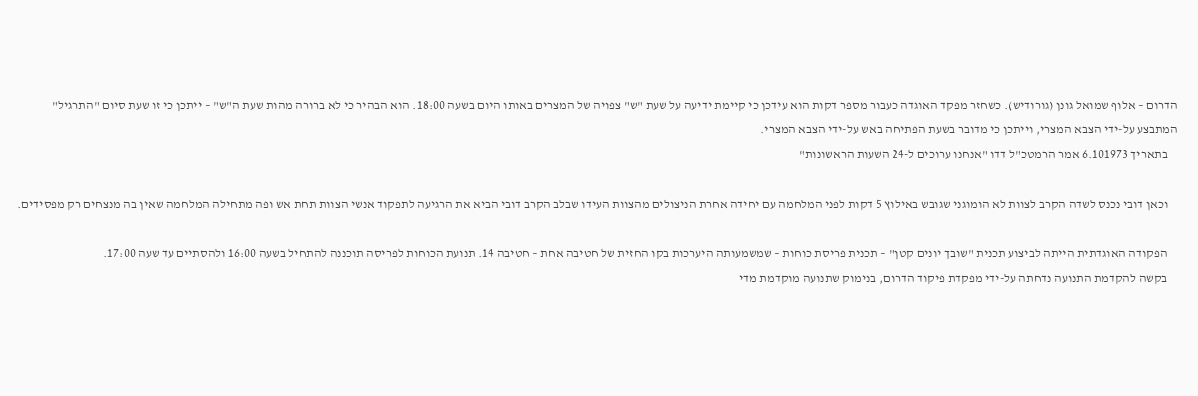הדרום – אלוף שמואל גונן (גורודיש). כשחזר מפקד האוגדה כעבור מספר דקות הוא עידכן כי קיימת ידיעה על שעת "ש" צפויה של המצרים באותו היום בשעה 18:00. הוא הבהיר כי לא ברורה מהות שעת ה"ש" – ייתכן כי זו שעת סיום "התרגיל" המתבצע על-ידי הצבא המצרי, וייתכן כי מדובר בשעת הפתיחה באש על-ידי הצבא המצרי.
    בתאריך 6.101973 אמר הרמטכ"ל דדו "אנחנו ערוכים ל-24 השעות הראשונות"

    וכאן דובי נכנס לשדה הקרב לצוות לא הומוגני שגובש באילוץ 5 דקות לפני המלחמה עם יחידה אחרת הניצולים מהצוות העידו שבלב הקרב דובי הביא את הרגיעה לתפקוד אנשי הצוות תחת אש ופה מתחילה המלחמה שאין בה מנצחים רק מפסידים.

    הפקודה האוגדתית הייתה לביצוע תכנית "שובך יונים קטן" – תכנית פריסת כוחות – שמשמעותה היערכות בקו החזית של חטיבה אחת – חטיבה 14. תנועת הכוחות לפריסה תוכננה להתחיל בשעה 16:00 ולהסתיים עד שעה 17:00.
    בקשה להקדמת התנועה נדחתה על-ידי מפקדת פיקוד הדרום, בנימוק שתנועה מוקדמת מדי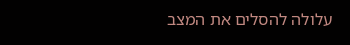עלולה להסלים את המצב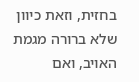בחזית, וזאת כיוון שלא ברורה מגמת האויב, ואם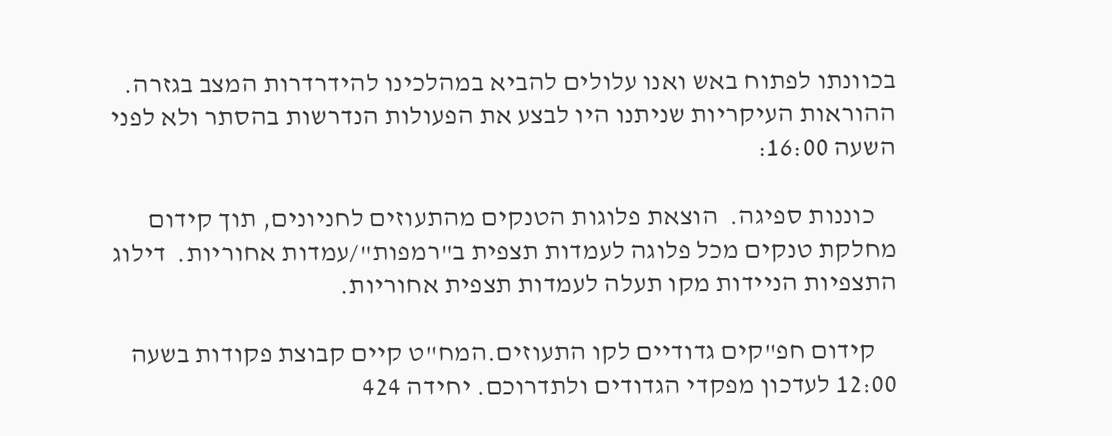בכוונתו לפתוח באש ואנו עלולים להביא במהלכינו להידרדרות המצב בגזרה.  ההוראות העיקריות שניתנו היו לבצע את הפעולות הנדרשות בהסתר ולא לפני השעה 16:00:

    כוננות ספיגה.  הוצאת פלוגות הטנקים מהתעוזים לחניונים, תוך קידום מחלקת טנקים מכל פלוגה לעמדות תצפית ב"רמפות"/עמדות אחוריות.  דילוג התצפיות הניידות מקו תעלה לעמדות תצפית אחוריות.

    קידום חפ"קים גדודיים לקו התעוזים.המח"ט קיים קבוצת פקודות בשעה 12:00 לעדכון מפקדי הגדודים ולתדרוכם. יחידה 424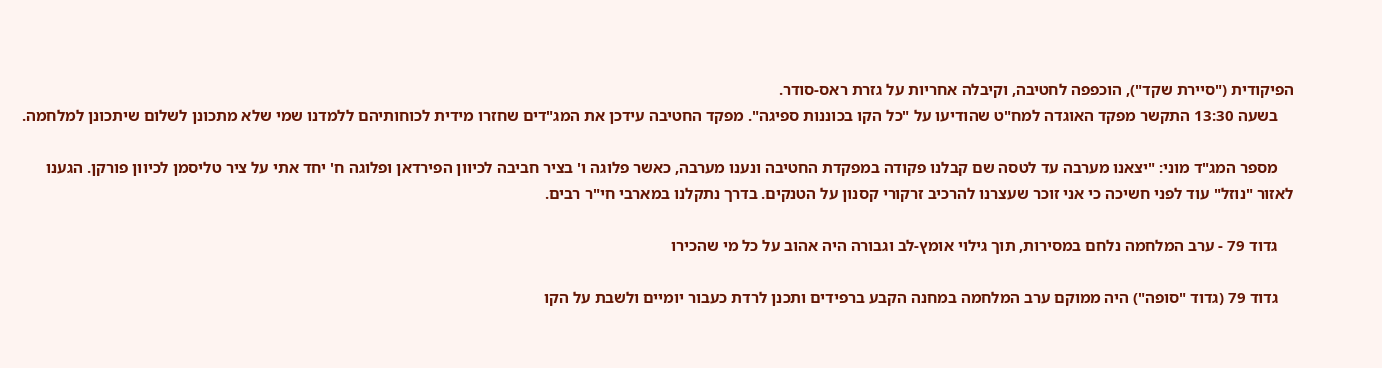הפיקודית ("סיירת שקד"), הוכפפה לחטיבה, וקיבלה אחריות על גזרת ראס-סודר.
    בשעה 13:30 התקשר מפקד האוגדה למח"ט שהודיעו על "כל הקו בכוננות ספיגה". מפקד החטיבה עידכן את המג"דים שחזרו מידית לכוחותיהם ללמדנו שמי שלא מתכונן לשלום שיתכונן למלחמה.

    מספר המג"ד מוני: "יצאנו מערבה עד לטסה שם קבלנו פקודה במפקדת החטיבה ונענו מערבה, כאשר פלוגה ו' בציר חביבה לכיוון הפירדאן ופלוגה ח' יחד אתי על ציר טליסמן לכיוון פורקן. הגענו לאזור "נוזל" עוד לפני חשיכה כי אני זוכר שעצרנו להרכיב זרקורי קסנון על הטנקים. בדרך נתקלנו במארבי חי"ר רבים.

    גדוד 79 - ערב המלחמה נלחם במסירות, תוך גילוי אומץ-לב וגבורה היה אהוב על כל מי שהכירו

    גדוד 79 (גדוד "סופה") היה ממוקם ערב המלחמה במחנה הקבע ברפידים ותכנן לרדת כעבור יומיים ולשבת על הקו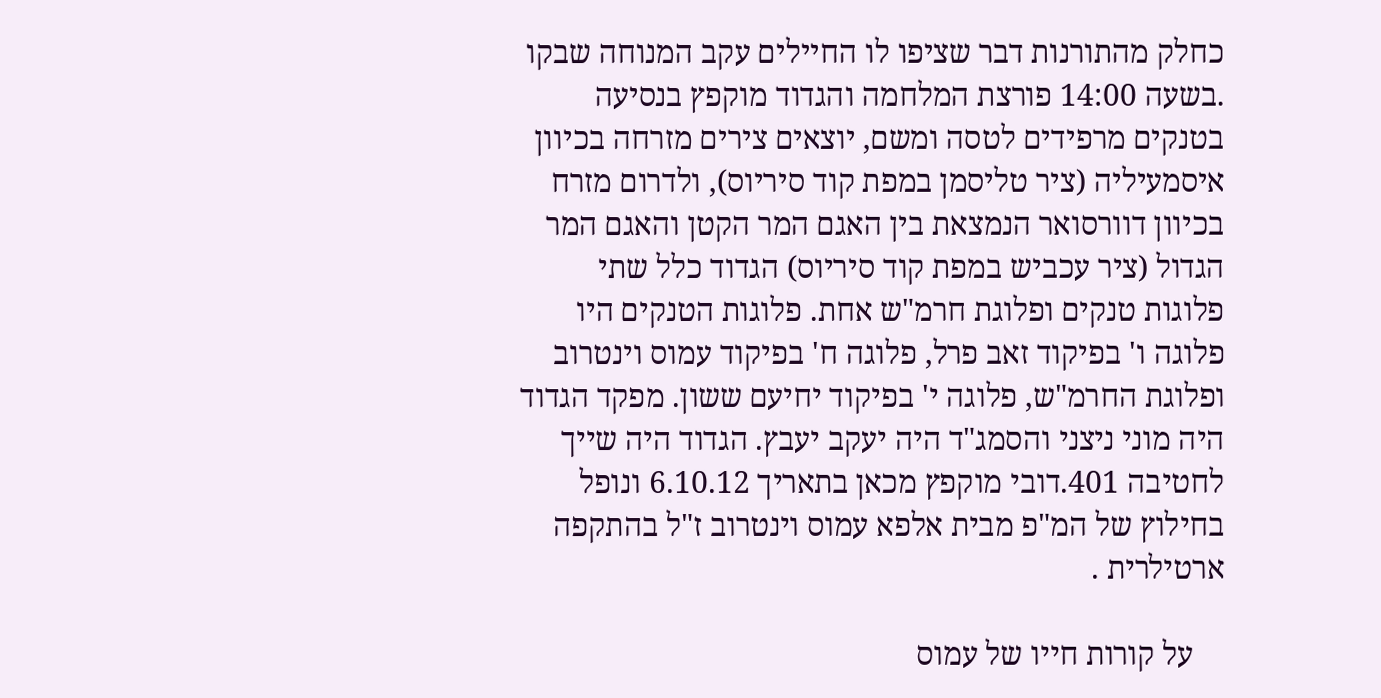כחלק מהתורנות דבר שציפו לו החיילים עקב המנוחה שבקו .בשעה 14:00 פורצת המלחמה והגדוד מוקפץ בנסיעה בטנקים מרפידים לטסה ומשם, יוצאים צירים מזרחה בכיוון איסמעיליה (ציר טליסמן במפת קוד סיריוס), ולדרום מזרח בכיוון דוורסואר הנמצאת בין האגם המר הקטן והאגם המר הגדול (ציר עכביש במפת קוד סיריוס) הגדוד כלל שתי פלוגות טנקים ופלוגת חרמ"ש אחת. פלוגות הטנקים היו פלוגה ו' בפיקוד זאב פרל, פלוגה ח' בפיקוד עמוס וינטרוב ופלוגת החרמ"ש, פלוגה י' בפיקוד יחיעם ששון. מפקד הגדוד היה מוני ניצני והסמג"ד היה יעקב יעבץ. הגדוד היה שייך לחטיבה 401.דובי מוקפץ מכאן בתאריך 6.10.12 ונופל בחילוץ של המ"פ מבית אלפא עמוס וינטרוב ז"ל בהתקפה ארטילרית .

    על קורות חייו של עמוס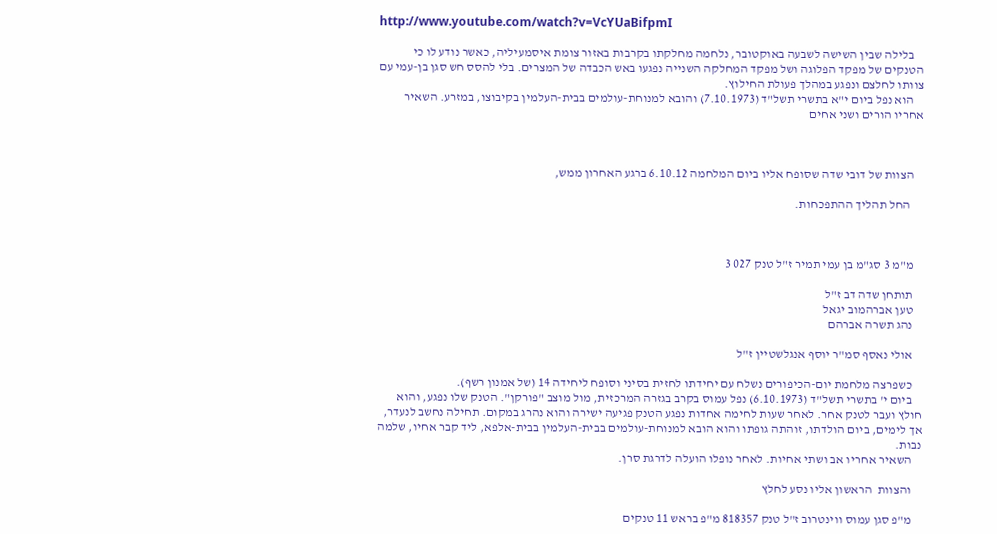http://www.youtube.com/watch?v=VcYUaBifpmI

    בלילה שבין השישה לשבעה באוקטובר, נלחמה מחלקתו בקרבות באזור צומת איסמעיליה, כאשר נודע לו כי הטנקים של מפקד הפלוגה ושל מפקד המחלקה השנייה נפגעו באש הכבדה של המצרים. בלי להסס חש סגן בן-עמי עם צוותו לחלצם ונפגע במהלך פעולת החילוץ.
    הוא נפל ביום י"א בתשרי תשל"ד (7.10.1973) והובא למנוחת-עולמים בבית-העלמין בקיבוצו, במזרע. השאיר אחריו הורים ושני אחים



    הצוות של דובי שדה שסופח אליו ביום המלחמה 6.10.12 ברגע האחרון ממש,

     החל תהליך ההתפכחות.



    מ"מ 3 סג"מ בן עמי תמיר ז"ל טנק 027 3

    תותחן שדה דב ז"ל
    טען אברהמוב יגאל
    נהג תשרה אברהם

    אולי נאסף סמ"ר יוסף אנגלשטיין ז"ל

    כשפרצה מלחמת יום-הכיפורים נשלח עם יחידתו לחזית בסיני וסופח ליחידה 14 (של אמנון רשף).
    ביום י' בתשרי תשל"ד (6.10.1973) נפל עמוס בקרב בגזרה המרכזית, מול מוצב "פורקן". הטנק שלו נפגע, והוא חולץ ועבר לטנק אחר. לאחר שעות לחימה אחדות נפגע הטנק פגיעה ישירה והוא נהרג במקום. תחילה נחשב לנעדר, אך לימים, ביום הולדתו, זוהתה גופתו והוא הובא למנוחת-עולמים בבית-העלמין בבית-אלפא, ליד קבר אחיו, שלמה נבות.
    השאיר אחריו אב ושתי אחיות. לאחר נופלו הועלה לדרגת סרן.

    והצוות  הראשון אליו נסע לחלץ

    מ"פ סגן עמוס ווינטרוב ז"ל טנק 818357 מ"פ בראש 11 טנקים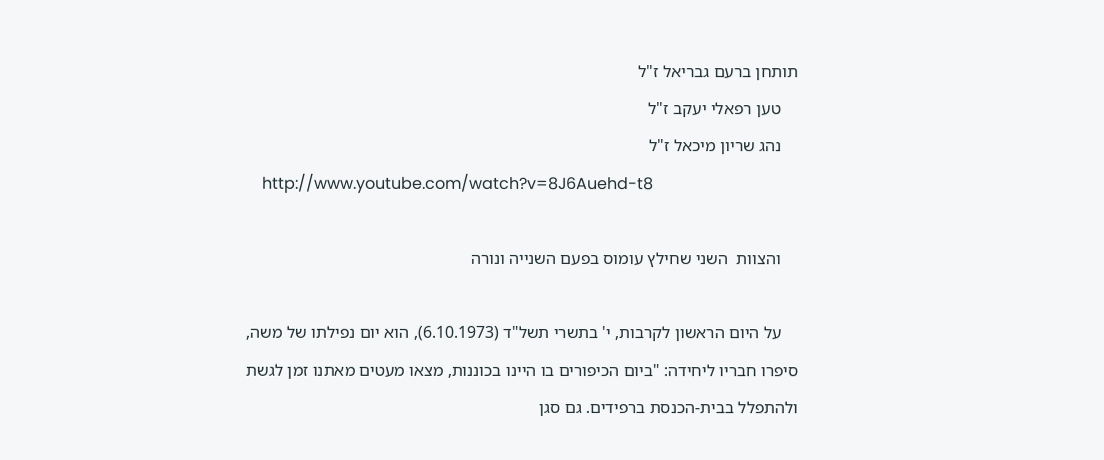תותחן ברעם גבריאל ז"ל
    טען רפאלי יעקב ז"ל
    נהג שריון מיכאל ז"ל
    http://www.youtube.com/watch?v=8J6Auehd-t8

    והצוות  השני שחילץ עומוס בפעם השנייה ונורה

    על היום הראשון לקרבות, י' בתשרי תשל"ד (6.10.1973), הוא יום נפילתו של משה, סיפרו חבריו ליחידה: "ביום הכיפורים בו היינו בכוננות, מצאו מעטים מאתנו זמן לגשת ולהתפלל בבית-הכנסת ברפידים. גם סגן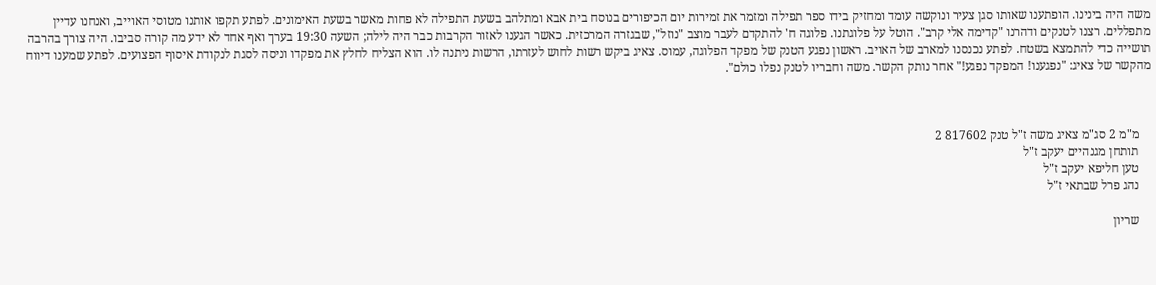משה היה בינינו. הופתענו שאותו סגן צעיר ונוקשה עומד ומחזיק בידו ספר תפילה ומזמר את זמירות יום הכיפורים בנוסח בית אבא ומתלהב בשעת התפילה לא פחות מאשר בשעת האימונים. לפתע תקפו אותנו מטוסי האוייב, ואנחנו עדיין מתפללים. רצנו לטנקים ודהרנו "קדימה אלי קרב". הוטל על פלוגתנו. פלוגה ח' להתקדם לעבר מוצב "נוזל", שבגזרה המרכזית. כאשר הגענו לאזור הקרבות כבר היה לילה; השעה 19:30 בערך ואף אחד לא ידע מה קורה סביבו. היה צורך בהרבה תושייה כדי להתמצא בשטח. לפתע נכנסנו למארב של האויב. ראשון נפגע הטנק של מפקד הפלוגה, עמוס. צאיג ביקש רשות לחוש לעזרתו, הרשות ניתנה לו. הוא הצליח לחלץ את מפקדו וניסה לסגת לנקודת איסוף הפצועים. לפתע שמענו דיווח מהקשר של צאיג: "נפגענו! המפקד נפגע!" אחר נותק הקשר. משה וחבריו לטנק נפלו כולם".



    מ"מ 2 סג"מ צאיג משה ז"ל טנק 817602 2
    תותחן מגנהיים יעקב ז"ל
    טען חליפא יעקב ז"ל
    נהג פרל שבתאי ז"ל

    שריון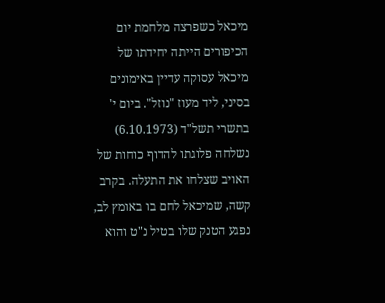מיכאל כשפרצה מלחמת יום הכיפורים הייתה יחידתו של מיכאל עסוקה עדיין באימונים בסיני, ליד מעוז "נוזל". ביום י' בתשרי תשל"ד (6.10.1973) נשלחה פלוגתו להדוף כוחות של האויב שצלחו את התעלה. בקרב קשה, שמיכאל לחם בו באומץ לב, נפגע הטנק שלו בטיל נ"ט והוא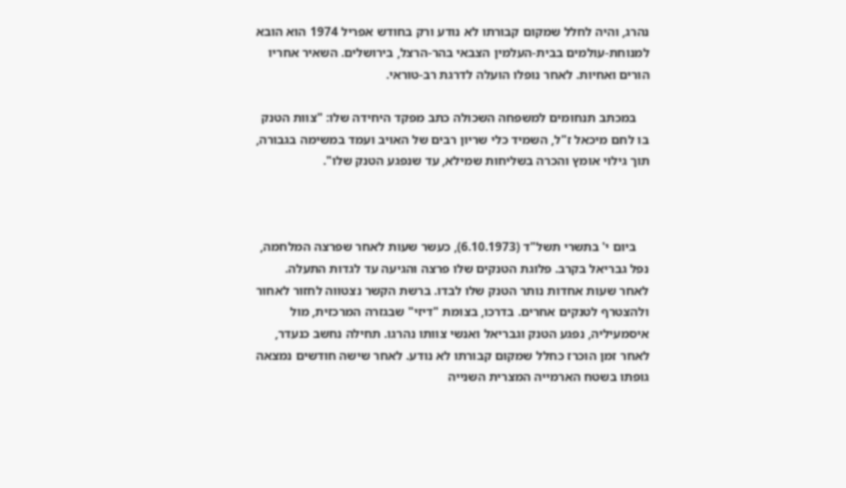נהרג, והיה לחלל שמקום קבורתו לא נודע ורק בחודש אפריל 1974 הוא הובא למנוחת-עולמים בבית-העלמין הצבאי בהר-הרצל, בירושלים. השאיר אחריו הורים ואחיות. לאחר נופלו הועלה לדרגת רב-טוראי.

    במכתב תנחומים למשפחה השכולה כתב מפקד היחידה שלו: "צוות הטנק בו לחם מיכאל ז"ל, השמיד כלי שריון רבים של האויב ועמד במשימה בגבורה, תוך גילוי אומץ והכרה בשליחות שמילא, עד שנפגע הטנק שלו".



    ביום י' בתשרי תשל"ד (6.10.1973), כעשר שעות לאחר שפרצה המלחמה, נפל גבריאל בקרב. פלוגת הטנקים שלו פרצה והגיעה עד לגדות התעלה. לאחר שעות אחדות נותר הטנק שלו לבדו. ברשת הקשר נצטווה לחזור לאחור ולהצטרף לטנקים אחרים. בדרכו, בצומת "דיזי" שבגזרה המרכזית, מול איסמעיליה, נפגע הטנק וגבריאל ואנשי צוותו נהרגו. תחילה נחשב כנעדר, לאחר זמן הוכרז כחלל שמקום קבורתו לא נודע. לאחר שישה חודשים נמצאה גופתו בשטח הארמייה המצרית השנייה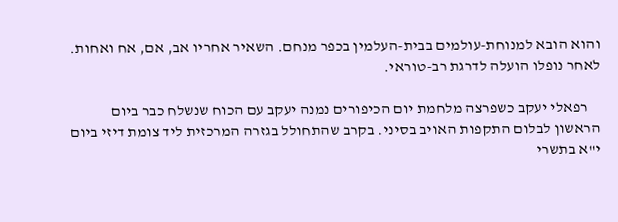והוא הובא למנוחת-עולמים בבית-העלמין בכפר מנחם. השאיר אחריו אב, אם, אח ואחות. לאחר נופלו הועלה לדרגת רב-טוראי.

    רפאלי יעקב כשפרצה מלחמת יום הכיפורים נמנה יעקב עם הכוח שנשלח כבר ביום הראשון לבלום התקפות האויב בסיני. בקרב שהתחולל בגזרה המרכזית ליד צומת דיזי ביום י"א בתשרי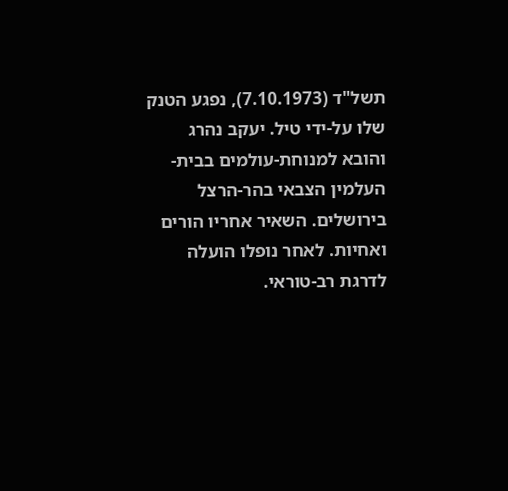תשל"ד (7.10.1973), נפגע הטנק שלו על-ידי טיל. יעקב נהרג והובא למנוחת-עולמים בבית-העלמין הצבאי בהר-הרצל בירושלים. השאיר אחריו הורים ואחיות. לאחר נופלו הועלה לדרגת רב-טוראי.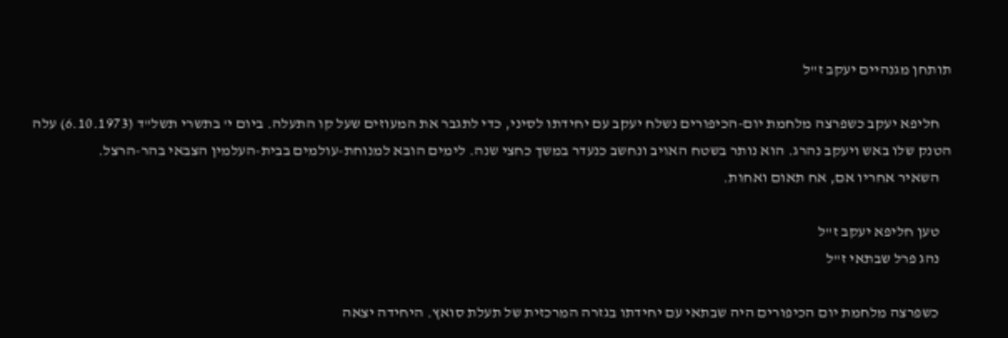תותחן מגנהיים יעקב ז"ל

    חליפא יעקב כשפרצה מלחמת יום-הכיפורים נשלח יעקב עם יחידתו לסיני, כדי לתגבר את המעוזים שעל קו התעלה. ביום י' בתשרי תשל"ד (6.10.1973) עלה הטנק שלו באש ויעקב נהרג. הוא נותר בשטח האויב ונחשב כנעדר במשך כחצי שנה. לימים הובא למנוחת-עולמים בבית-העלמין הצבאי בהר-הרצל.
    השאיר אחריו אם, אח תאום ואחות.

    טען חליפא יעקב ז"ל
    נהג פרל שבתאי ז"ל

    כשפרצה מלחמת יום הכיפורים היה שבתאי עם יחידתו בגזרה המרכזית של תעלת סואץ. היחידה יצאה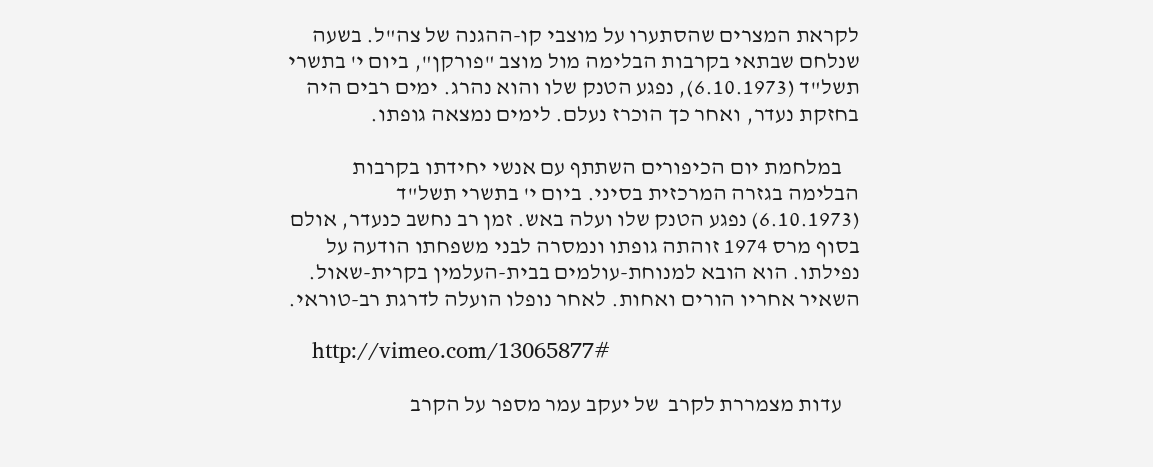לקראת המצרים שהסתערו על מוצבי קו-ההגנה של צה"ל. בשעה שנלחם שבתאי בקרבות הבלימה מול מוצב "פורקן", ביום י' בתשרי תשל"ד (6.10.1973), נפגע הטנק שלו והוא נהרג. ימים רבים היה בחזקת נעדר, ואחר כך הוכרז נעלם. לימים נמצאה גופתו.

    במלחמת יום הכיפורים השתתף עם אנשי יחידתו בקרבות הבלימה בגזרה המרכזית בסיני. ביום י' בתשרי תשל"ד (6.10.1973) נפגע הטנק שלו ועלה באש. זמן רב נחשב כנעדר, אולם בסוף מרס 1974 זוהתה גופתו ונמסרה לבני משפחתו הודעה על נפילתו. הוא הובא למנוחת-עולמים בבית-העלמין בקרית-שאול. השאיר אחריו הורים ואחות. לאחר נופלו הועלה לדרגת רב-טוראי.

    http://vimeo.com/13065877#

    עדות מצמררת לקרב  של יעקב עמר מספר על הקרב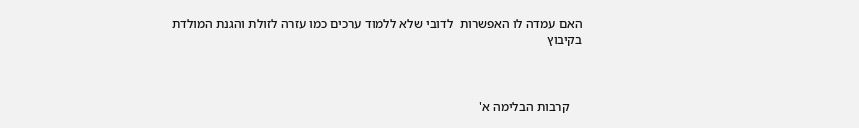האם עמדה לו האפשרות  לדובי שלא ללמוד ערכים כמו עזרה לזולת והגנת המולדת בקיבוץ



    קרבות הבלימה א'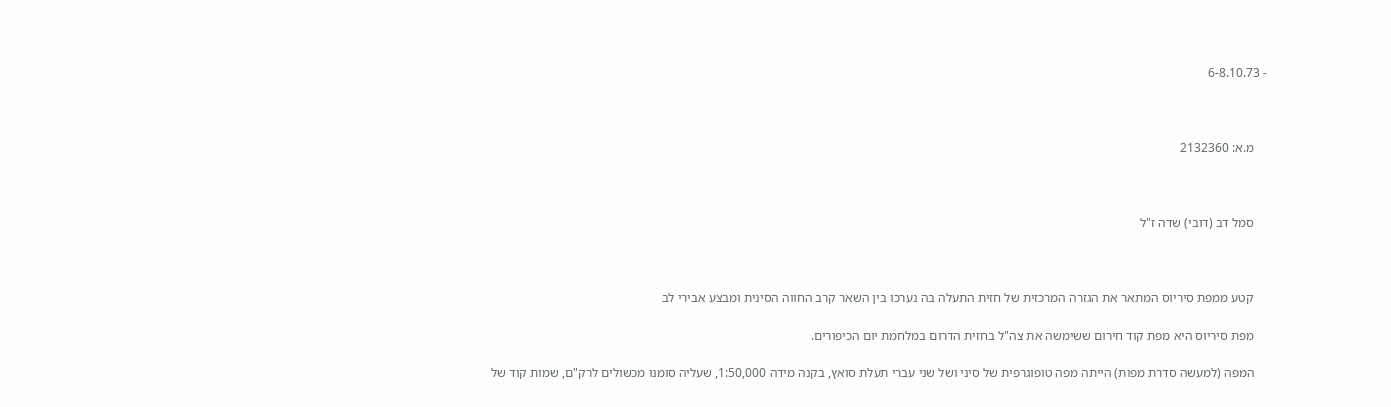- 6-8.10.73



    מ.א: 2132360



    סמל דב (דובי) שדה ז"ל



    קטע ממפת סיריוס המתאר את הגזרה המרכזית של חזית התעלה בה נערכו בין השאר קרב החווה הסינית ומבצע אבירי לב

    מפת סיריוס היא מפת קוד חירום ששימשה את צה"ל בחזית הדרום במלחמת יום הכיפורים.

    המפה (למעשה סדרת מפות) הייתה מפה טופוגרפית של סיני ושל שני עברי תעלת סואץ, בקנה מידה 1:50,000, שעליה סומנו מכשולים לרק"ם, שמות קוד של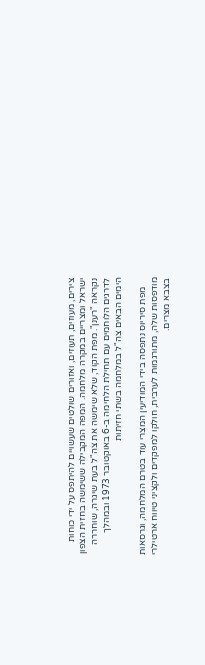צירים, מעוזים, תעוזים, ואזורים שולטים שעשויים להיתפס על ידי כוחות ישראל ומצריים במקרה מלחמה. המפה המקבילה ששימשה בחזית הצפון נקראה "רענן". מפת הקוד, שלא שימשה את צה"ל בעת שיגרה, שוחררה לדרגים הלוחמים עם תחילת הלחימה ב-6 באוקטובר 1973 ובמהלך הימים הבאים צה"ל במלחמה בשתי חזיתות

    מפת סיריוס נתפסה בידי המודיעין המצרי עוד בטרם המלחמה, וגרסאות מודפסות שלה, מתורגמות לערבית, חולקו למפקדים ולקציני טיווח ארטילרי בצבא מצרים.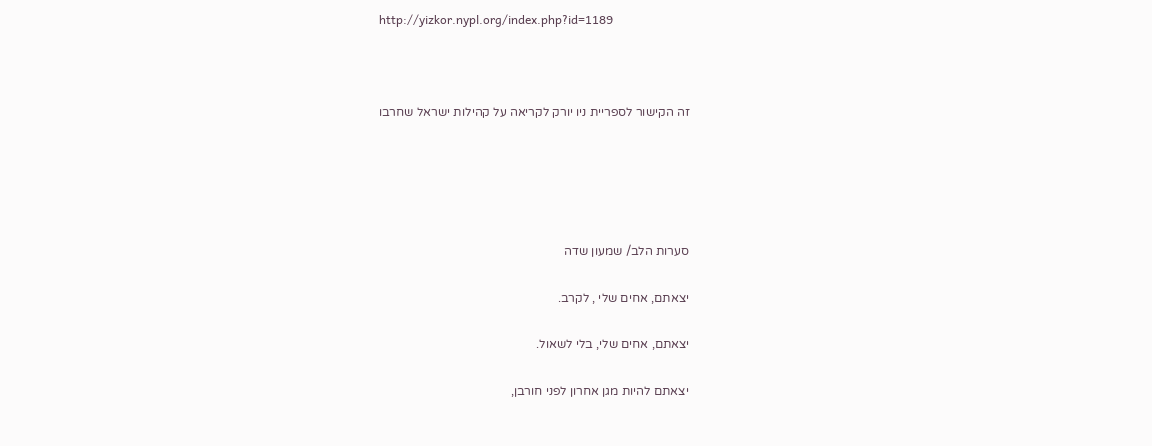http://yizkor.nypl.org/index.php?id=1189



    זה הקישור לספריית ניו יורק לקריאה על קהילות ישראל שחרבו





    סערות הלב/ שמעון שדה

    יצאתם, אחים שלי , לקרב.

    יצאתם, אחים שלי, בלי לשאול.

    יצאתם להיות מגן אחרון לפני חורבן,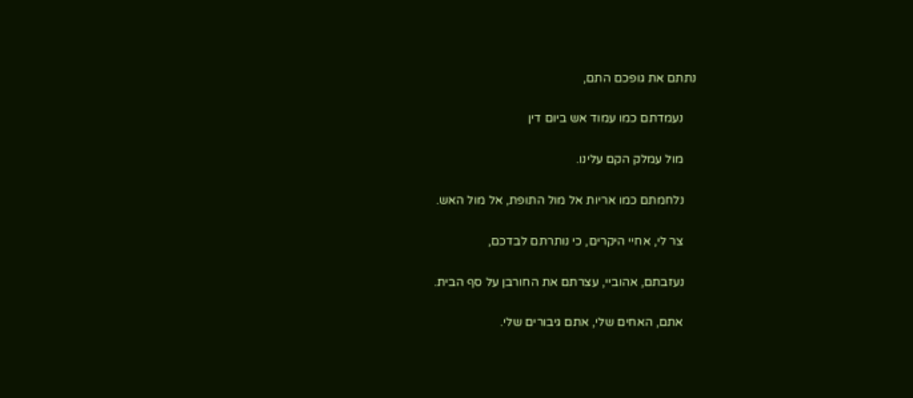נתתם את גופכם התם,

    נעמדתם כמו עמוד אש ביום דין

    מול עמלק הקם עלינו.

    נלחמתם כמו אריות אל מול התופת, אל מול האש.

    צר לי, אחיי היקרים, כי נותרתם לבדכם,

    נעזבתם, אהוביי, עצרתם את החורבן על סף הבית.

    אתם, האחים שלי, אתם גיבורים שלי.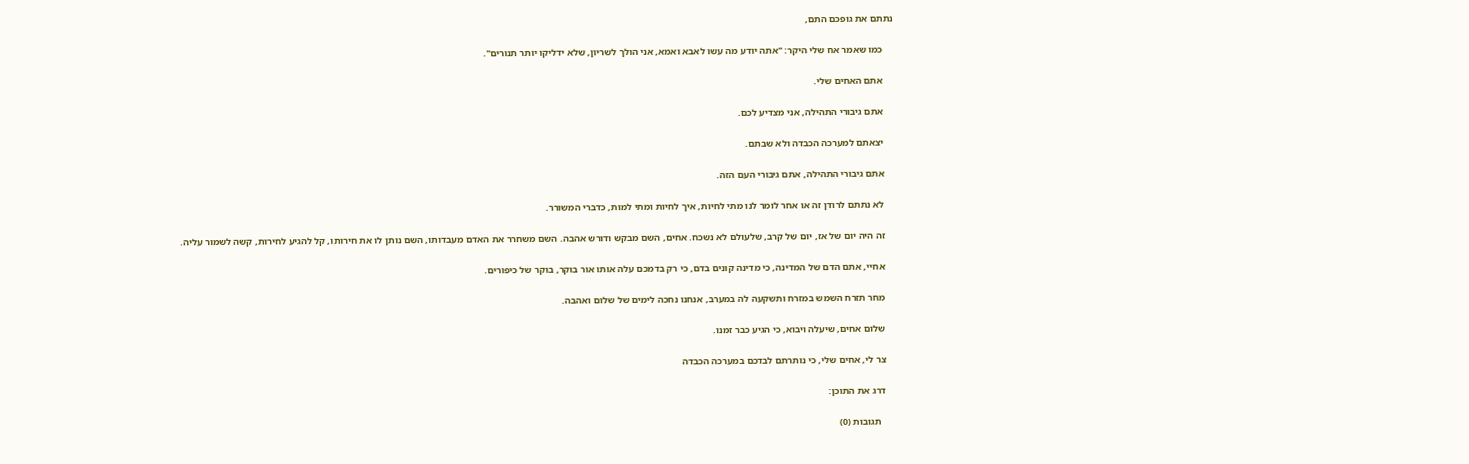נתתם את גופכם התם,

    כמו שאמר אח שלי היקר: "אתה יודע מה עשו לאבא ואמא, אני הולך לשריון, שלא ידליקו יותר תנורים".

    אתם האחים שלי.

    אתם גיבורי התהילה, אני מצדיע לכם.

    יצאתם למערכה הכבדה ולא שבתם.

    אתם גיבורי התהילה, אתם גיבורי העם הזה.

    לא נתתם לרודן זה או אחר לומר לנו מתי לחיות, איך לחיות ומתי למות, כדברי המשורר.

    זה היה יום של אז, יום של קרב, שלעולם לא נשכח. אחים, השם מבקש ודורש אהבה. השם משחרר את האדם מעבדותו, השם נותן לו את חירותו, קל להגיע לחירות, קשה לשמור עליה.

    אחיי, אתם הדם של המדינה, כי מדינה קונים בדם, כי רק בדמכם עלה אותו אור בוקר, בוקר של כיפורים.

    מחר תזרח השמש במזרח ותשקעה לה במערב, אנחנו נחכה לימים של שלום ואהבה.

    שלום אחים, שיעלה ויבוא, כי הגיע כבר זמנו.

    צר לי, אחים שלי, כי נותרתם לבדכם במערכה הכבדה

    דרג את התוכן:

      תגובות (0)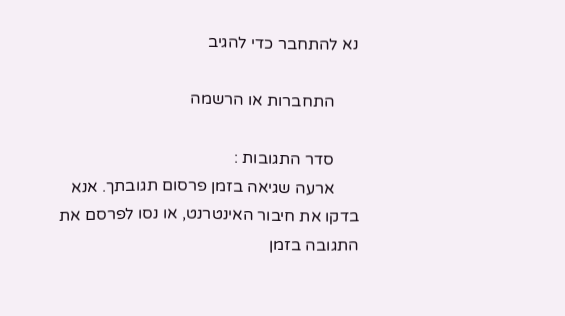נא להתחבר כדי להגיב

      התחברות או הרשמה

      סדר התגובות :
      ארעה שגיאה בזמן פרסום תגובתך. אנא בדקו את חיבור האינטרנט, או נסו לפרסם את התגובה בזמן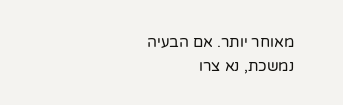מאוחר יותר. אם הבעיה נמשכת, נא צרו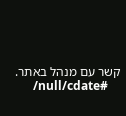קשר עם מנהל באתר.
      /null/cdate#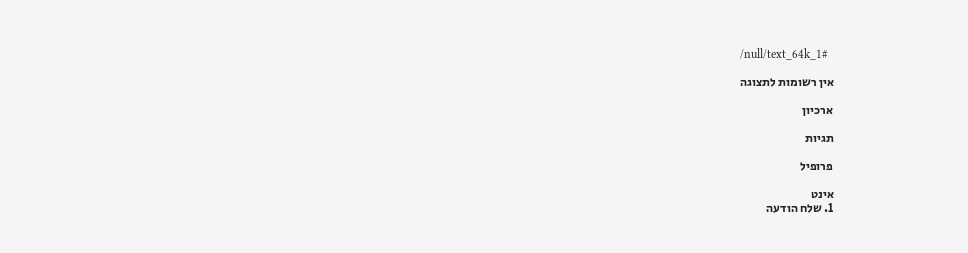/null/text_64k_1#

      אין רשומות לתצוגה

      ארכיון

      תגיות

      פרופיל

      אינט
      1. שלח הודעה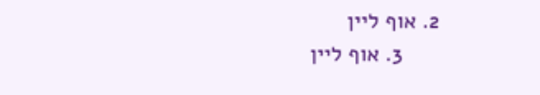2. אוף ליין
      3. אוף ליין